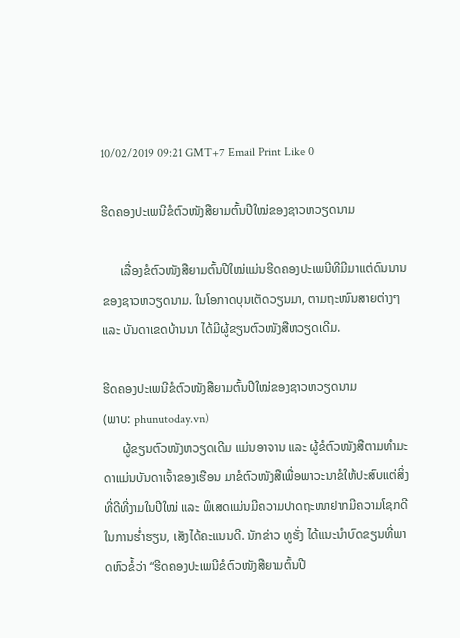10/02/2019 09:21 GMT+7 Email Print Like 0

ຮີດຄອງປະເພນີຂໍຕົວໜັງສືຍາມຕົ້ນປີໃໝ່ຂອງຊາວຫວຽດນາມ

      ເລື່ອງຂໍຕົວໜັງສືຍາມຕົ້ນປີໃໝ່ແມ່ນຮີດຄອງປະເພນີທີມີມາແຕ່ດົນນານຂອງຊາວຫວຽດນາມ. ໃນໂອກາດບຸນເຕັດວຽນມາ, ຕາມຖະໜົນສາຍຕ່າງໆ ແລະ ບັນດາເຂດບ້ານນາ ໄດ້ມີຜູ້ຂຽນຕົວໜັງສືຫວຽດເດີມ.

ຮີດຄອງປະເພນີຂໍຕົວໜັງສືຍາມຕົ້ນປີໃໝ່ຂອງຊາວຫວຽດນາມ
(ພາບ: phunutoday.vn)
      ຜູ້ຂຽນຕົວໜັງຫວຽດເດີມ ແມ່ນອາຈານ ແລະ ຜູ້ຂໍຕົວໜັງສືຕາມທຳມະດາແມ່ນບັນດາເຈົ້າຂອງເຮືອນ ມາຂໍຕົວໜັງສືເພື່ອພາວະນາຂໍໃຫ້ປະສົບແຕ່ສິ່ງທີ່ດີທີ່ງາມໃນປີໃໝ່ ແລະ ພິເສດແມ່ນມີຄວາມປາດຖະໜາຢາກມີຄວາມໂຊກດີໃນການຮ່ຳຮຽນ, ເສັງໄດ້ຄະແນນດີ. ນັກຂ່າວ ທູຮັ່ງ ໄດ້ແນະນຳບົດຂຽນທີ່ພາດຫົວຂໍ້ວ່າ “ຮີດຄອງປະເພນີຂໍຕົວໜັງສືຍາມຕົ້ນປີ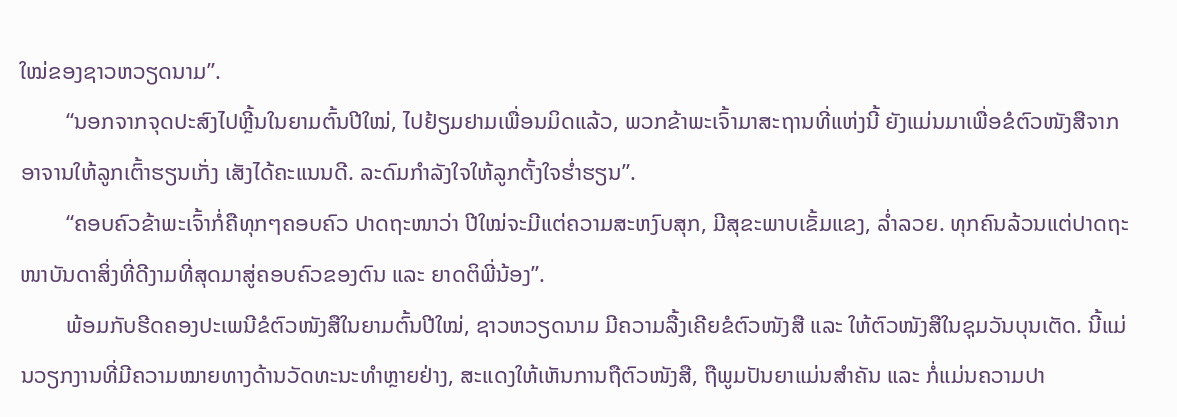ໃໝ່ຂອງຊາວຫວຽດນາມ”.
        “ນອກຈາກຈຸດປະສົງໄປຫຼີ້ນໃນຍາມຕົ້ນປີໃໝ່, ໄປຢ້ຽມຢາມເພື່ອນມິດແລ້ວ, ພວກຂ້າພະເຈົ້າມາສະຖານທີ່ແຫ່ງນີ້ ຍັງແມ່ນມາເພື່ອຂໍຕົວໜັງສືຈາກອາຈານໃຫ້ລູກເຕົ້າຮຽນເກັ່ງ ເສັງໄດ້ຄະແນນດີ. ລະດົມກຳລັງໃຈໃຫ້ລູກຕັ້ງໃຈຮ່ຳຮຽນ”.
        “ຄອບຄົວຂ້າພະເຈົ້າກໍ່ຄືທຸກໆຄອບຄົວ ປາດຖະໜາວ່າ ປີໃໝ່ຈະມີແຕ່ຄວາມສະຫງົບສຸກ, ມີສຸຂະພາບເຂັ້ມແຂງ, ລ່ຳລວຍ. ທຸກຄົນລ້ວນແຕ່ປາດຖະໜາບັນດາສິ່ງທີ່ດີງາມທີ່ສຸດມາສູ່ຄອບຄົວຂອງຕົນ ແລະ ຍາດຕິພີ່ນ້ອງ”.
        ພ້ອມກັບຮີດຄອງປະເພນີຂໍຕົວໜັງສືໃນຍາມຕົ້ນປີໃໝ່, ຊາວຫວຽດນາມ ມີຄວາມລື້ງເຄີຍຂໍຕົວໜັງສື ແລະ ໃຫ້ຕົວໜັງສືໃນຊຸມວັນບຸນເຕັດ. ນີ້ແມ່ນວຽກງານທີ່ມີຄວາມໝາຍທາງດ້ານວັດທະນະທຳຫຼາຍຢ່າງ, ສະແດງໃຫ້ເຫັນການຖືຕົວໜັງສື, ຖືພູມປັນຍາແມ່ນສຳຄັນ ແລະ ກໍ່ແມ່ນຄວາມປາ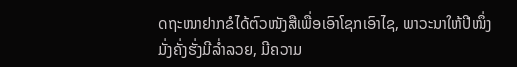ດຖະໜາຢາກຂໍໄດ້ຕົວໜັງສືເພື່ອເອົາໂຊກເອົາໄຊ, ພາວະນາໃຫ້ປີໜຶ່ງມັ່ງຄັ່ງຮັ່ງມີລ່ຳລວຍ, ມີຄວາມ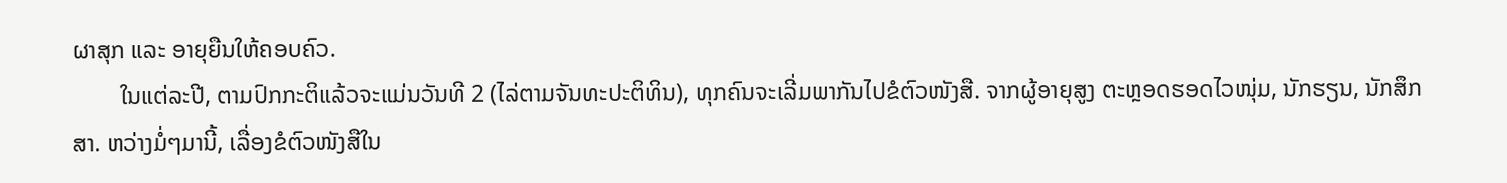ຜາສຸກ ແລະ ອາຍຸຍືນໃຫ້ຄອບຄົວ.
        ໃນແຕ່ລະປີ, ຕາມປົກກະຕິແລ້ວຈະແມ່ນວັນທີ 2 (ໄລ່ຕາມຈັນທະປະຕິທິນ), ທຸກຄົນຈະເລີ່ມພາກັນໄປຂໍຕົວໜັງສື. ຈາກຜູ້ອາຍຸສູງ ຕະຫຼອດຮອດໄວໜຸ່ມ, ນັກຮຽນ, ນັກສຶກສາ. ຫວ່າງມໍ່ໆມານີ້, ເລື່ອງຂໍຕົວໜັງສືໃນ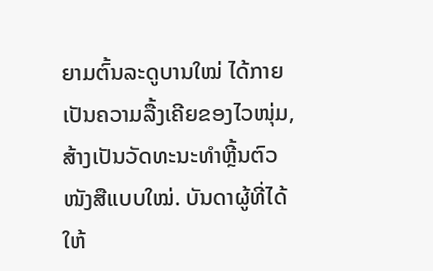ຍາມຕົ້ນລະດູບານໃໝ່ ໄດ້ກາຍເປັນຄວາມລື້ງເຄີຍຂອງໄວໜຸ່ມ, ສ້າງເປັນວັດທະນະທຳຫຼີ້ນຕົວໜັງສືແບບໃໝ່. ບັນດາຜູ້ທີ່ໄດ້ໃຫ້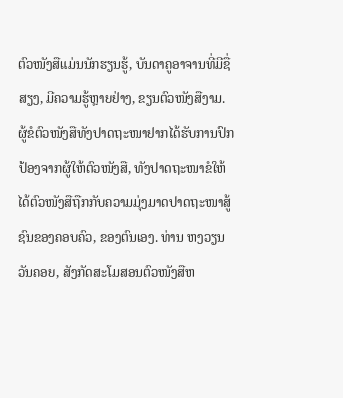ຕົວໜັງສືແມ່ນນັກຮຽນຮູ້, ບັນດາຄູອາຈານທີ່ມີຊື່ສຽງ, ມີຄວາມຮູ້ຫຼາຍຢ່າງ, ຂຽນຕົວໜັງສືງາມ. ຜູ້ຂໍຕົວໜັງສືທັງປາດຖະໜາຢາກໄດ້ຮັບການປົກປ້ອງຈາກຜູ້ໃຫ້ຕົວໜັງສື, ທັງປາດຖະໜາຂໍໃຫ້ໄດ້ຕົວໜັງສືຖືກກັບຄວາມມຸ່ງມາດປາດຖະໜາສູ້ຊົນຂອງຄອບຄົວ, ຂອງຕົນເອງ. ທ່ານ ຫງວຽນວັນຄອຍ, ສັງກັດສະໂມສອນຕົວໜັງສືຫ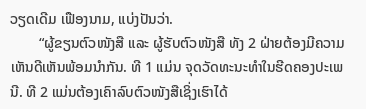ວຽດເດີມ ເຟືອງນາມ, ແບ່ງປັນວ່າ.
        “ຜູ້ຂຽນຕົວໜັງສື ແລະ ຜູ້ຮັບຕົວໜັງສື ທັງ 2 ຝ່າຍຕ້ອງມີຄວາມເຫັນດີເຫັນພ້ອມນຳກັນ. ທີ 1 ແມ່ນ ຈຸດວັດທະນະທຳໃນຮີດຄອງປະເພນີ. ທີ 2 ແມ່ນຕ້ອງເຄົາລົບຕົວໜັງສືເຊິ່ງເຮົາໄດ້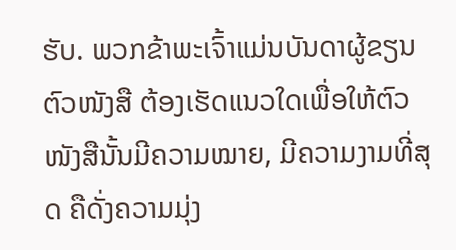ຮັບ. ພວກຂ້າພະເຈົ້າແມ່ນບັນດາຜູ້ຂຽນຕົວໜັງສື ຕ້ອງເຮັດແນວໃດເພື່ອໃຫ້ຕົວໜັງສືນັ້ນມີຄວາມໝາຍ, ມີຄວາມງາມທີ່ສຸດ ຄືດັ່ງຄວາມມຸ່ງ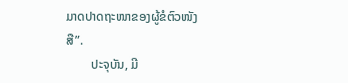ມາດປາດຖະໜາຂອງຜູ້ຂໍຕົວໜັງສື”.
        ປະຈຸບັນ, ມີ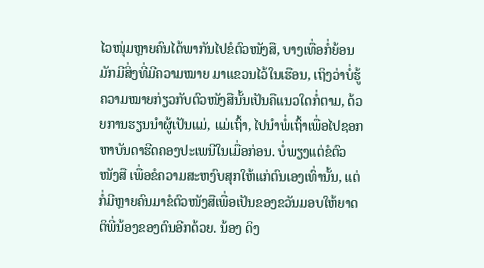ໄວໜຸ່ມຫຼາຍຄົນໄດ້ພາກັນໄປຂໍຕົວໜັງສື, ບາງເທື່ອກໍ່ຍ້ອນມັກມີສິ່ງທີ່ມີຄວາມໝາຍ ມາແຂວນໄວ້ໃນເຮືອນ, ເຖິງວ່າບໍ່ຮູ້ຄວາມໝາຍກ່ຽວກັບຕົວໜັງສືນັ້ນເປັນຄືແນວໃດກໍ່ຕາມ, ດ້ວຍການຮຽນນຳຜູ້ເປັນແມ່, ແມ່ເຖົ້າ, ໄປນຳພໍ່ເຖົ້າເພື່ອໄປຊອກຫາບັນດາຮີດຄອງປະເພນີໃນເມື່ອກ່ອນ. ບໍ່ພຽງແຕ່ຂໍຕົວໜັງສື ເພື່ອຂໍຄວາມສະຫງົບສຸກໃຫ້ແກ່ຕົນເອງເທົ່ານັ້ນ, ແຕ່ກໍ່ມີຫຼາຍຄົນມາຂໍຕົວໜັງສືເພື່ອເປັນຂອງຂວັນມອບໃຫ້ຍາດຕິພີ່ນ້ອງຂອງຕົນອີກດ້ວຍ. ນ້ອງ ດິງ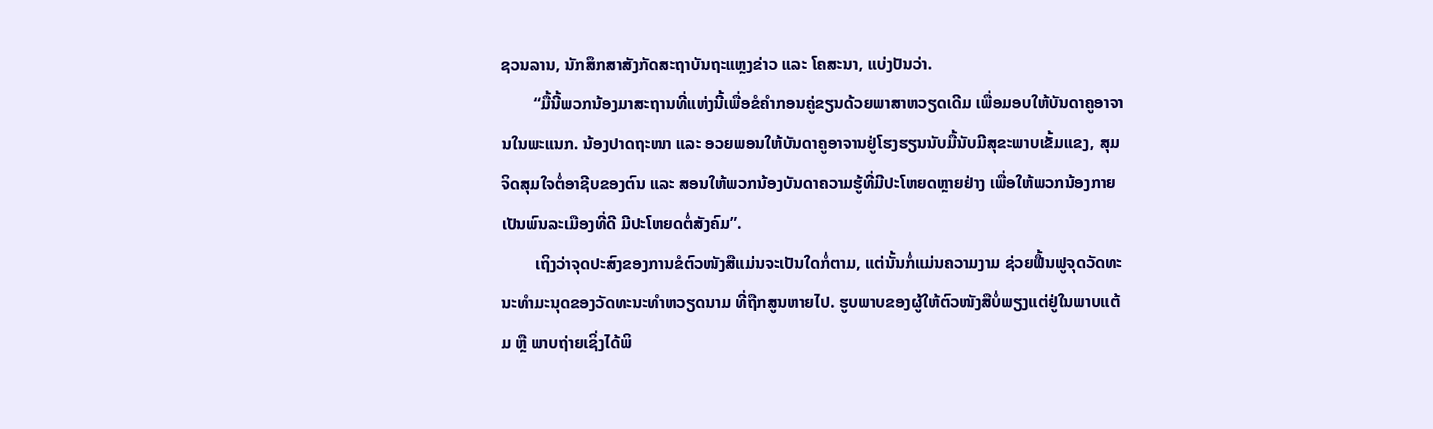ຊວນລານ, ນັກສຶກສາສັງກັດສະຖາບັນຖະແຫຼງຂ່າວ ແລະ ໂຄສະນາ, ແບ່ງປັນວ່າ.
        “ມື້ນີ້ພວກນ້ອງມາສະຖານທີ່ແຫ່ງນີ້ເພື່ອຂໍຄຳກອນຄູ່ຂຽນດ້ວຍພາສາຫວຽດເດີມ ເພື່ອມອບໃຫ້ບັນດາຄູອາຈານໃນພະແນກ. ນ້ອງປາດຖະໜາ ແລະ ອວຍພອນໃຫ້ບັນດາຄູອາຈານຢູ່ໂຮງຮຽນນັບມື້ນັບມີສຸຂະພາບເຂັ້ມແຂງ, ສຸມຈິດສຸມໃຈຕໍ່ອາຊີບຂອງຕົນ ແລະ ສອນໃຫ້ພວກນ້ອງບັນດາຄວາມຮູ້ທີ່ມີປະໂຫຍດຫຼາຍຢ່າງ ເພື່ອໃຫ້ພວກນ້ອງກາຍເປັນພົນລະເມືອງທີ່ດີ ມີປະໂຫຍດຕໍ່ສັງຄົມ”.
        ເຖິງວ່າຈຸດປະສົງຂອງການຂໍຕົວໜັງສືແມ່ນຈະເປັນໃດກໍ່ຕາມ, ແຕ່ນັ້ນກໍ່ແມ່ນຄວາມງາມ ຊ່ວຍຟື້ນຟູຈຸດວັດທະນະທຳມະນຸດຂອງວັດທະນະທຳຫວຽດນາມ ທີ່ຖືກສູນຫາຍໄປ. ຮູບພາບຂອງຜູ້ໃຫ້ຕົວໜັງສືບໍ່ພຽງແຕ່ຢູ່ໃນພາບແຕ້ມ ຫຼື ພາບຖ່າຍເຊິ່ງໄດ້ພິ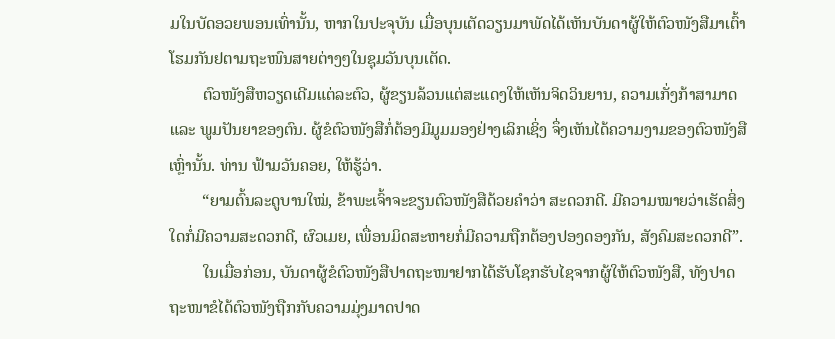ມໃນບັດອວຍພອນເທົ່ານັ້ນ, ຫາກໃນປະຈຸບັນ ເມື່ອບຸນເຕັດວຽນມາພັດໄດ້ເຫັນບັນດາຜູ້ໃຫ້ຕົວໜັງສືມາເຕົ້າໂຮມກັນຢຕາມຖະໜົນສາຍຕ່າງໆໃນຊຸມວັນບຸນເຕັດ.
        ຕົວໜັງສືຫວຽດເດີມແຕ່ລະຕົວ, ຜູ້ຂຽນລ້ວນແຕ່ສະແດງໃຫ້ເຫັນຈິດວິນຍານ, ຄວາມເກັ່ງກ້າສາມາດ ແລະ ພູມປັນຍາຂອງຕົນ. ຜູ້ຂໍຕົວໜັງສືກໍ່ຕ້ອງມີມູມມອງຢ່າງເລິກເຊິ່ງ ຈຶ່ງເຫັນໄດ້ຄວາມງາມຂອງຕົວໜັງສືເຫຼົ່ານັ້ນ. ທ່ານ ຟ້າມວັນຄອຍ, ໃຫ້ຮູ້ວ່າ.
        “ຍາມຕົ້ນລະດູບານໃໝ່, ຂ້າພະເຈົ້າຈະຂຽນຕົວໜັງສືດ້ວຍຄຳວ່າ ສະດວກດີ. ມີຄວາມໝາຍວ່າເຮັດສິ່ງໃດກໍ່ມີຄວາມສະດວກດີ, ຜົວເມຍ, ເພື່ອນມິດສະຫາຍກໍ່ມີຄວາມຖືກຕ້ອງປອງດອງກັນ, ສັງຄົມສະດວກດີ”.
        ໃນເມື່ອກ່ອນ, ບັນດາຜູ້ຂໍຕົວໜັງສືປາດຖະໜາຢາກໄດ້ຮັບໂຊກຮັບໄຊຈາກຜູ້ໃຫ້ຕົວໜັງສື, ທັງປາດຖະໜາຂໍໄດ້ຕົວໜັງຖືກກັບຄວາມມຸ່ງມາດປາດ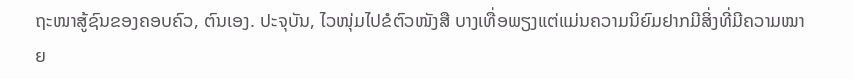ຖະໜາສູ້ຊົນຂອງຄອບຄົວ, ຕົນເອງ. ປະຈຸບັນ, ໄວໜຸ່ມໄປຂໍຕົວໜັງສື ບາງເທື່ອພຽງແຕ່ແມ່ນຄວາມນິຍົມຢາກມີສິ່ງທີ່ມີຄວາມໝາຍ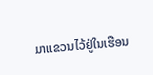ມາແຂວນໄວ້ຢູ່ໃນເຮືອນ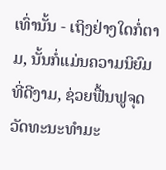ເທົ່ານັ້ນ - ເຖິງຢ່າງໃດກໍ່ຕາມ, ນັ້ນກໍ່ແມ່ນຄວາມນິຍົມທີ່ດີງາມ, ຊ່ວຍຟື້ນຟູຈຸດວັດທະນະທຳມະ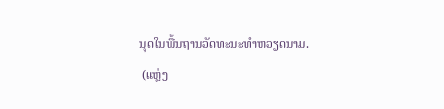ນຸດໃນພື້ນຖານວັດທະນະທຳຫວຽດນາມ.
 (ແຫຼ່ງ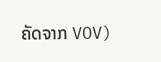ຄັດຈາກ VOV)